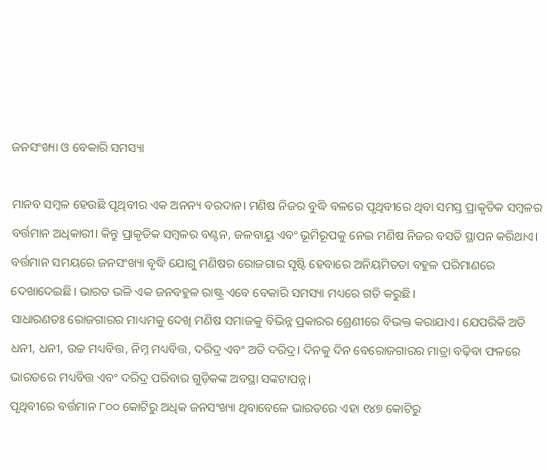ଜନସଂଖ୍ୟା ଓ ବେକାରି ସମସ୍ୟା

ମାନବ ସମ୍ବଳ ହେଉଛି ପୃଥିବୀର ଏକ ଅନନ୍ୟ ବରଦାନ। ମଣିଷ ନିଜର ବୁଦ୍ଧି ବଳରେ ପୃଥିବୀରେ ଥିବା ସମସ୍ତ ପ୍ରାକୃତିକ ସମ୍ବଳର ବର୍ତ୍ତମାନ ଅଧିକାରୀ। କିନ୍ତୁ ପ୍ରାକୃତିକ ସମ୍ବଳର ବଣ୍ଟନ, ଜଳବାୟୁ ଏବଂ ଭୂମିରୂପକୁ ନେଇ ମଣିଷ ନିଜର ବସତି ସ୍ଥାପନ କରିଥାଏ। ବର୍ତ୍ତମାନ ସମୟରେ ଜନସଂଖ୍ୟା ବୃଦ୍ଧି ଯୋଗୁ ମଣିଷର ରୋଜଗାର ସୃଷ୍ଟି ହେବାରେ ଅନିୟମିତତା ବହୁଳ ପରିମାଣରେ ଦେଖାଦେଇଛି। ଭାରତ ଭଳି ଏକ ଜନବହୁଳ ରାଷ୍ଟ୍ର ଏବେ ବେକାରି ସମସ୍ୟା ମଧ୍ୟରେ ଗତି କରୁଛି।
ସାଧାରଣତଃ ରୋଜଗାରର ମାଧ୍ୟମକୁ ଦେଖି ମଣିଷ ସମାଜକୁ ବିଭିନ୍ନ ପ୍ରକାରର ଶ୍ରେଣୀରେ ବିଭକ୍ତ କରାଯାଏ। ଯେପରିକି ଅତି ଧନୀ, ଧନୀ, ଉଚ୍ଚ ମଧ୍ୟବିତ୍ତ, ନିମ୍ନ ମଧ୍ୟବିତ୍ତ, ଦରିଦ୍ର ଏବଂ ଅତି ଦରିଦ୍ର। ଦିନକୁ ଦିନ ବେରୋଜଗାରର ମାତ୍ରା ବଢ଼ିବା ଫଳରେ ଭାରତରେ ମଧ୍ୟବିତ୍ତ ଏବଂ ଦରିଦ୍ର ପରିବାର ଗୁଡ଼ିକଙ୍କ ଅବସ୍ଥା ସଙ୍କଟାପନ୍ନ।
ପୃଥିବୀରେ ବର୍ତ୍ତମାନ ୮୦୦ କୋଟିରୁ ଅଧିକ ଜନସଂଖ୍ୟା ଥିବାବେଳେ ଭାରତରେ ଏହା ୧୪୭ କୋଟିରୁ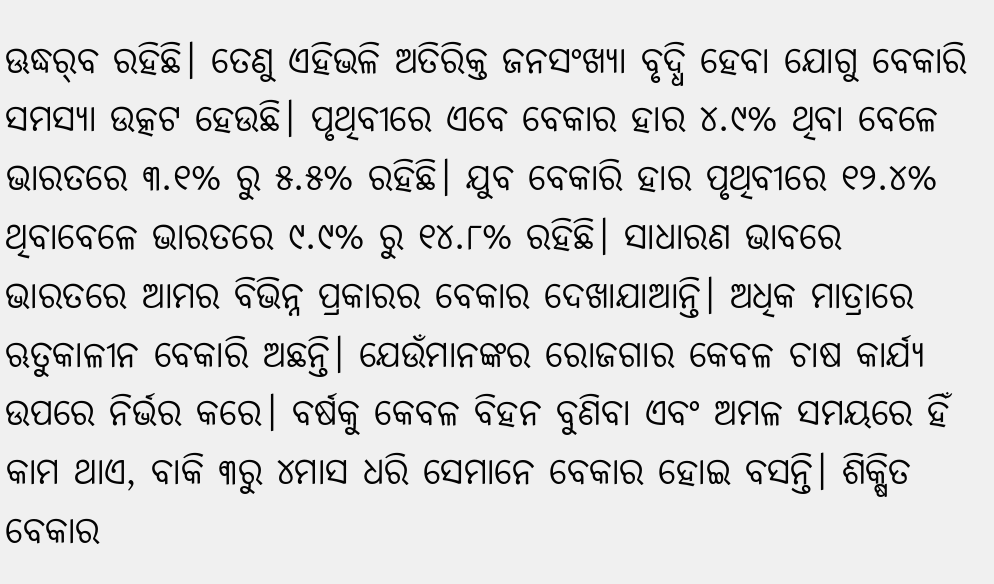ଊଦ୍ଧର୍‌ବ ରହିଛି। ତେଣୁ ଏହିଭଳି ଅତିରିକ୍ତ ଜନସଂଖ୍ୟା ବୃଦ୍ଧି ହେବା ଯୋଗୁ ବେକାରି ସମସ୍ୟା ଉତ୍କଟ ହେଉଛି। ପୃଥିବୀରେ ଏବେ ବେକାର ହାର ୪.୯% ଥିବା ବେଳେ ଭାରତରେ ୩.୧% ରୁ ୫.୫% ରହିଛି। ଯୁବ ବେକାରି ହାର ପୃଥିବୀରେ ୧୨.୪% ଥିବାବେଳେ ଭାରତରେ ୯.୯% ରୁ ୧୪.୮% ରହିଛି। ସାଧାରଣ ଭାବରେ ଭାରତରେ ଆମର ବିଭିନ୍ନ ପ୍ରକାରର ବେକାର ଦେଖାଯାଆନ୍ତି। ଅଧିକ ମାତ୍ରାରେ ଋତୁକାଳୀନ ବେକାରି ଅଛନ୍ତି। ଯେଉଁମାନଙ୍କର ରୋଜଗାର କେବଳ ଚାଷ କାର୍ଯ୍ୟ ଉପରେ ନିର୍ଭର କରେ। ବର୍ଷକୁ କେବଳ ବିହନ ବୁଣିବା ଏବଂ ଅମଳ ସମୟରେ ହିଁ କାମ ଥାଏ, ବାକି ୩ରୁ ୪ମାସ ଧରି ସେମାନେ ବେକାର ହୋଇ ବସନ୍ତି। ଶିକ୍ଷିତ ବେକାର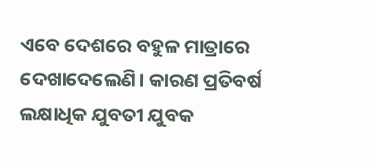ଏବେ ଦେଶରେ ବହୁଳ ମାତ୍ରାରେ ଦେଖାଦେଲେଣି। କାରଣ ପ୍ରତିବର୍ଷ ଲକ୍ଷାଧିକ ଯୁବତୀ ଯୁବକ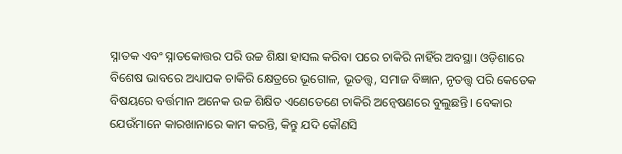ସ୍ନାତକ ଏବଂ ସ୍ନାତକୋତ୍ତର ପରି ଉଚ୍ଚ ଶିକ୍ଷା ହାସଲ କରିବା ପରେ ଚାକିରି ନାହିଁର ଅବସ୍ଥା। ଓଡ଼ିଶାରେ ବିଶେଷ ଭାବରେ ଅଧ୍ୟାପକ ଚାକିରି କ୍ଷେତ୍ରରେ ଭୂଗୋଳ, ଭୂତତ୍ତ୍ୱ, ସମାଜ ବିଜ୍ଞାନ, ନୃତତ୍ତ୍ୱ ପରି କେତେକ ବିଷୟରେ ବର୍ତ୍ତମାନ ଅନେକ ଉଚ୍ଚ ଶିକ୍ଷିତ ଏଣେତେଣେ ଚାକିରି ଅନ୍ବେଷଣରେ ବୁଲୁଛନ୍ତି। ବେକାର ଯେଉଁମାନେ କାରଖାନାରେ କାମ କରନ୍ତି, କିନ୍ତୁ ଯଦି କୌଣସି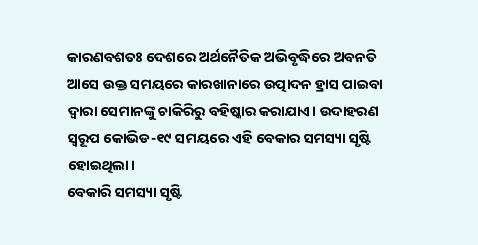କାରଣବଶତଃ ଦେଶରେ ଅର୍ଥନୈତିକ ଅଭିବୃଦ୍ଧିରେ ଅବନତି ଆସେ ଉକ୍ତ ସମୟରେ କାରଖାନାରେ ଉତ୍ପାଦନ ହ୍ରାସ ପାଇବା ଦ୍ୱାରା ସେମାନଙ୍କୁ ଚାକିରିରୁ ବହିଷ୍କାର କରାଯାଏ। ଉଦାହରଣ ସ୍ବରୂପ କୋଭିଡ-୧୯ ସମୟରେ ଏହି ବେକାର ସମସ୍ୟା ସୃଷ୍ଟି ହୋଇଥିଲା।
ବେକାରି ସମସ୍ୟା ସୃଷ୍ଟି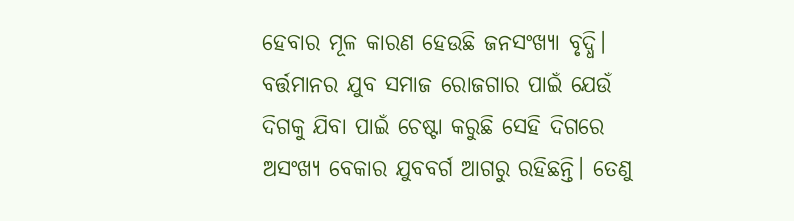ହେବାର ମୂଳ କାରଣ ହେଉଛି ଜନସଂଖ୍ୟା ବୃଦ୍ଧି। ବର୍ତ୍ତମାନର ଯୁବ ସମାଜ ରୋଜଗାର ପାଇଁ ଯେଉଁ ଦିଗକୁ ଯିବା ପାଇଁ ଚେଷ୍ଟା କରୁଛି ସେହି ଦିଗରେ ଅସଂଖ୍ୟ ବେକାର ଯୁବବର୍ଗ ଆଗରୁ ରହିଛନ୍ତି। ତେଣୁ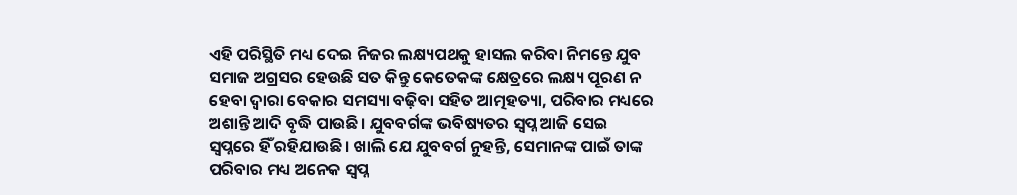ଏହି ପରିସ୍ଥିତି ମଧ୍ୟ ଦେଇ ନିଜର ଲକ୍ଷ୍ୟପଥକୁ ହାସଲ କରିବା ନିମନ୍ତେ ଯୁବ ସମାଜ ଅଗ୍ରସର ହେଉଛି ସତ କିନ୍ତୁ କେତେକଙ୍କ କ୍ଷେତ୍ରରେ ଲକ୍ଷ୍ୟ ପୂରଣ ନ ହେବା ଦ୍ୱାରା ବେକାର ସମସ୍ୟା ବଢ଼ିବା ସହିତ ଆତ୍ମହତ୍ୟା, ପରିବାର ମଧ୍ୟରେ ଅଶାନ୍ତି ଆଦି ବୃଦ୍ଧି ପାଉଛି। ଯୁବବର୍ଗଙ୍କ ଭବିଷ୍ୟତର ସ୍ବପ୍ନ ଆଜି ସେଇ ସ୍ବପ୍ନରେ ହିଁ ରହିଯାଉଛି। ଖାଲି ଯେ ଯୁବବର୍ଗ ନୁହନ୍ତି, ସେମାନଙ୍କ ପାଇଁ ତାଙ୍କ ପରିବାର ମଧ୍ୟ ଅନେକ ସ୍ବପ୍ନ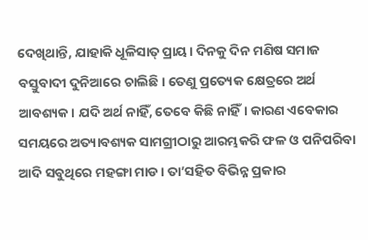ଦେଖିଥାନ୍ତି, ଯାହାକି ଧୂଳିସାତ୍‌ ପ୍ରାୟ। ଦିନକୁ ଦିନ ମଣିଷ ସମାଜ ବସ୍ତୁବାଦୀ ଦୁନିଆରେ ଚାଲିଛି। ତେଣୁ ପ୍ରତ୍ୟେକ କ୍ଷେତ୍ରରେ ଅର୍ଥ ଆବଶ୍ୟକ। ଯଦି ଅର୍ଥ ନାହିଁ, ତେବେ କିଛି ନାହିଁ। କାରଣ ଏବେକାର ସମୟରେ ଅତ୍ୟାବଶ୍ୟକ ସାମଗ୍ରୀଠାରୁ ଆରମ୍ଭକରି ଫଳ ଓ ପନିପରିବା ଆଦି ସବୁଥିରେ ମହଙ୍ଗା ମାଡ। ତା’ସହିତ ବିଭିନ୍ନ ପ୍ରକାର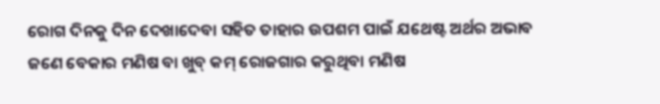ରୋଗ ଦିନକୁ ଦିନ ଦେଖାଦେବା ସହିତ ତାହାର ଉପଶମ ପାଇଁ ଯଥେଷ୍ଟ ଅର୍ଥର ଅଭାବ ଜଣେ ବେକାର ମଣିଷ ବା ଖୁବ୍‌ କମ୍‌ ରୋଜଗାର କରୁଥିବା ମଣିଷ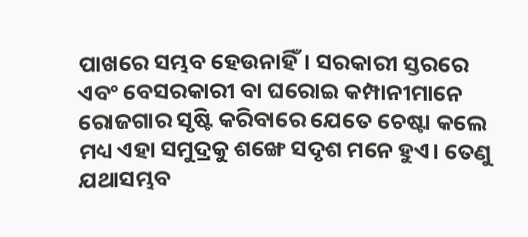ପାଖରେ ସମ୍ଭବ ହେଉନାହିଁ। ସରକାରୀ ସ୍ତରରେ ଏବଂ ବେସରକାରୀ ବା ଘରୋଇ କମ୍ପାନୀମାନେ ରୋଜଗାର ସୃଷ୍ଟି କରିବାରେ ଯେତେ ଚେଷ୍ଟା କଲେ ମଧ୍ୟ ଏହା ସମୁଦ୍ରକୁ ଶଙ୍ଖେ ସଦୃଶ ମନେ ହୁଏ। ତେଣୁ ଯଥାସମ୍ଭବ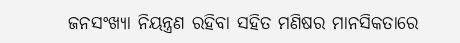ଜନସଂଖ୍ୟା ନିୟନ୍ତ୍ରଣ ରହିବା ସହିତ ମଣିଷର ମାନସିକତାରେ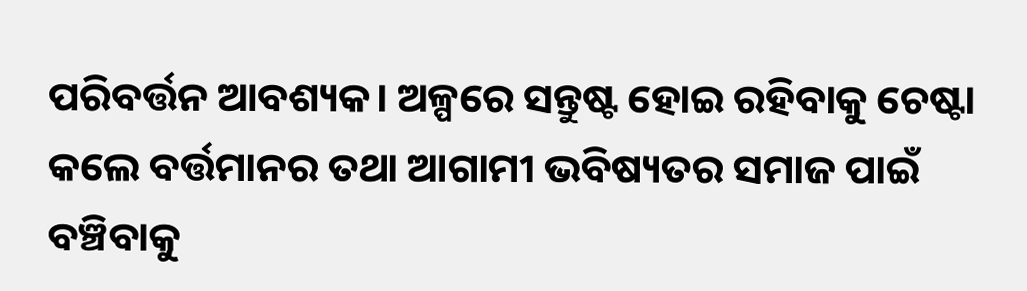ପରିବର୍ତ୍ତନ ଆବଶ୍ୟକ। ଅଳ୍ପରେ ସନ୍ତୁଷ୍ଟ ହୋଇ ରହିବାକୁ ଚେଷ୍ଟା କଲେ ବର୍ତ୍ତମାନର ତଥା ଆଗାମୀ ଭବିଷ୍ୟତର ସମାଜ ପାଇଁ ବଞ୍ଚିବାକୁ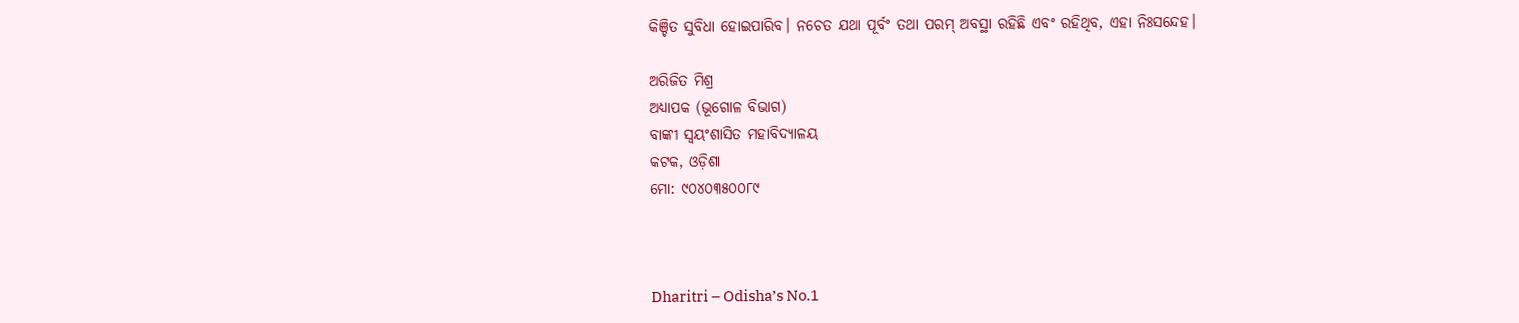କିଞ୍ଚିତ ସୁବିଧା ହୋଇପାରିବ। ନଚେତ ଯଥା ପୂର୍ବଂ ତଥା ପରମ୍‌ ଅବସ୍ଥା ରହିଛି ଏବଂ ରହିଥିବ, ଏହା ନିଃସନ୍ଦେହ।

ଅରିଜିତ ମିଶ୍ର
ଅଧ୍ୟାପକ (ଭୂଗୋଳ ବିଭାଗ)
ବାଙ୍କୀ ସ୍ବୟଂଶାସିତ ମହାବିଦ୍ୟାଳୟ
କଟକ, ଓଡ଼ିଶା
ମୋ: ୯୦୪୦୩୫୦୦୮୯



Dharitri – Odisha’s No.1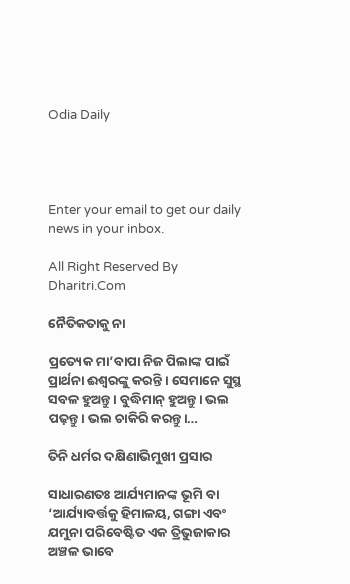Odia Daily




Enter your email to get our daily news in your inbox.

All Right Reserved By Dharitri.Com

ନୈତିକତାକୁ ନା

ପ୍ରତ୍ୟେକ ମା’ବାପା ନିଜ ପିଲାଙ୍କ ପାଇଁ ପ୍ରାର୍ଥନା ଈଶ୍ୱରଙ୍କୁ କରନ୍ତି । ସେମାନେ ସୁସ୍ଥ ସବଳ ହୁଅନ୍ତୁ। ବୁଦ୍ଧିମାନ୍‌ ହୁଅନ୍ତୁ। ଭଲ ପଢ଼ନ୍ତୁ। ଭଲ ଚାକିରି କରନ୍ତୁ।…

ତିନି ଧର୍ମର ଦକ୍ଷିଣାଭିମୁଖୀ ପ୍ରସାର

ସାଧାରଣତଃ ଆର୍ଯ୍ୟମାନଙ୍କ ଭୂମି ବା ‘ଆର୍ଯ୍ୟାବର୍ତ୍ତକୁ ହିମାଳୟ, ଗଙ୍ଗା ଏବଂ ଯମୁନା ପରିବେଷ୍ଟିତ ଏକ ତ୍ରିଭୁଜାକାର ଅଞ୍ଚଳ ଭାବେ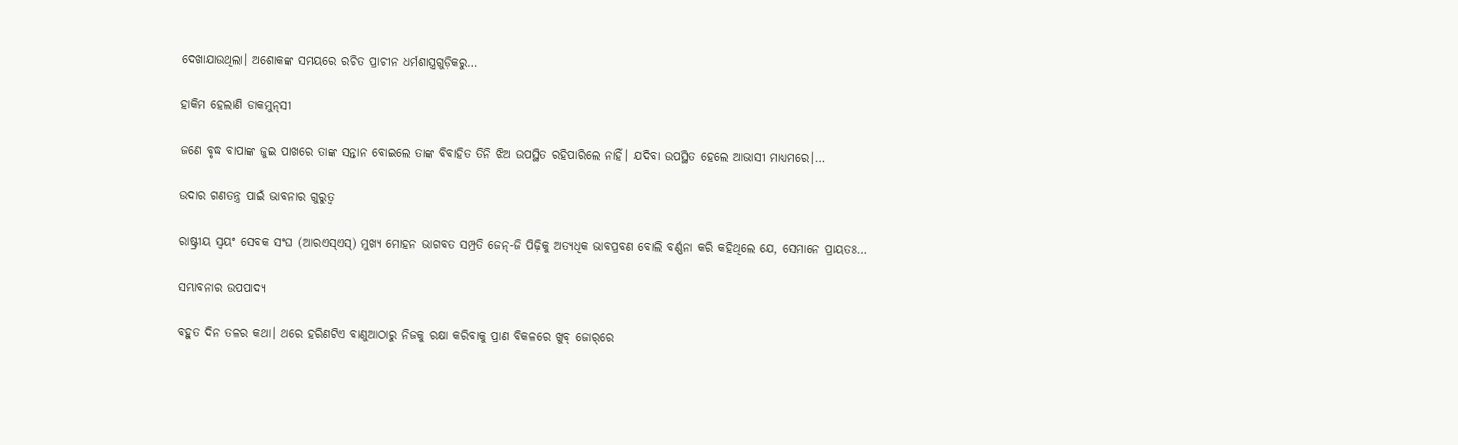ଦେଖାଯାଉଥିଲା। ଅଶୋକଙ୍କ ସମୟରେ ରଚିତ ପ୍ରାଚୀନ ଧର୍ମଶାସ୍ତ୍ରଗୁଡ଼ିକରୁ…

ହାକିମ ହେଲାଣି ଡାକମୁନ୍‌ସୀ

ଜଣେ ବୃଦ୍ଧ ବାପାଙ୍କ ଜୁଇ ପାଖରେ ତାଙ୍କ ସନ୍ତାନ ବୋଇଲେ ତାଙ୍କ ବିବାହିତ ତିନି ଝିଅ ଉପସ୍ଥିତ ରହିପାରିଲେ ନାହିଁ। ଯଦିବା ଉପସ୍ଥିତ ହେଲେ ଆଭାସୀ ମାଧ୍ୟମରେ।…

ଉଦାର ଗଣତନ୍ତ୍ର ପାଇଁ ଭାବନାର ଗୁରୁତ୍ୱ

ରାଷ୍ଟ୍ରୀୟ ସ୍ବୟଂ ସେବକ ସଂଘ (ଆରଏସ୍‌ଏସ୍‌) ମୁଖ୍ୟ ମୋହନ ଭାଗବତ ସମ୍ପ୍ରତି ଜେନ୍‌-ଜି ପିଢ଼ିକୁ ଅତ୍ୟଧିକ ଭାବପ୍ରବଣ ବୋଲି ବର୍ଣ୍ଣନା କରି କହିଥିଲେ ଯେ, ସେମାନେ ପ୍ରାୟତଃ…

ସମ୍ଭାବନାର ଉପପାଦ୍ୟ

ବହୁତ ଦିନ ତଳର କଥା। ଥରେ ହରିଣଟିଏ ବାଣୁଆଠାରୁ ନିଜକୁ ରକ୍ଷା କରିବାକୁ ପ୍ରାଣ ବିକଳରେ ଖୁବ୍‌ ଜୋର୍‌ରେ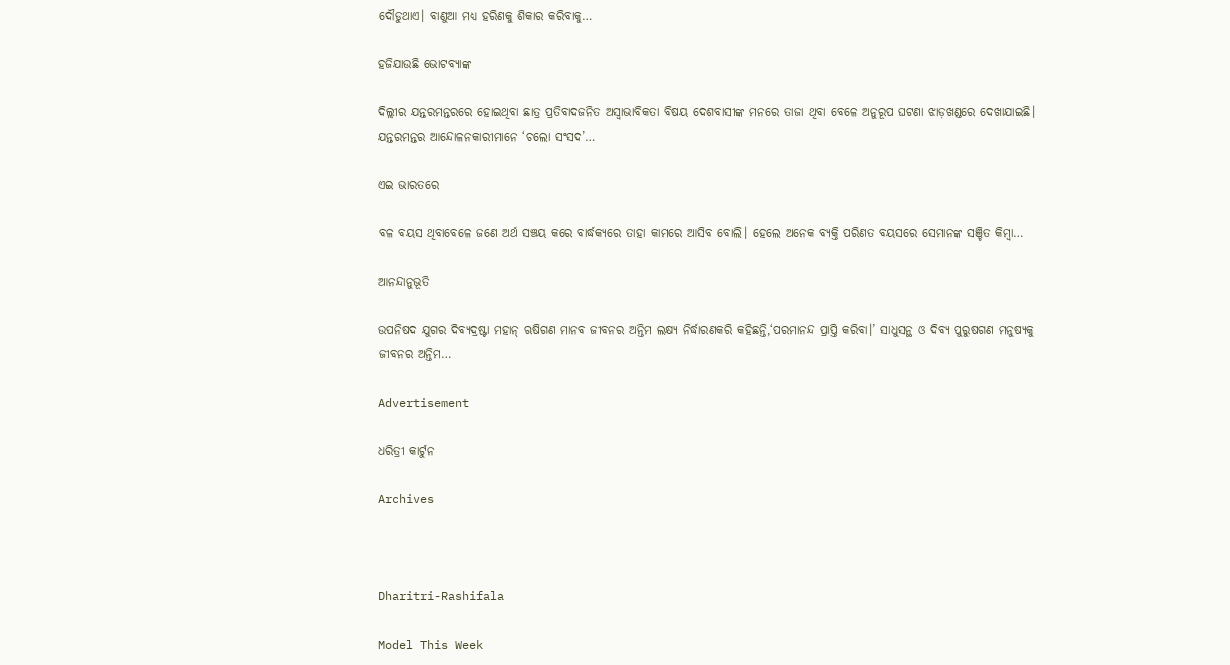ଦୌଡୁଥାଏ। ବାଣୁଆ ମଧ୍ୟ ହରିଣକୁ ଶିକାର କରିବାକୁ…

ହଜିଯାଉଛି ଭୋଟବ୍ୟାଙ୍କ

ଦିଲ୍ଲୀର ଯନ୍ତରମନ୍ତରରେ ହୋଇଥିବା ଛାତ୍ର ପ୍ରତିବାଦଜନିତ ଅସ୍ବାଭାବିକତା ବିଷୟ ଦେଶବାସୀଙ୍କ ମନରେ ତାଜା ଥିବା ବେଳେ ଅନୁରୂପ ଘଟଣା ଝାଡ଼ଖଣ୍ଡରେ ଦେଖାଯାଇଛି। ଯନ୍ତରମନ୍ତର ଆନ୍ଦୋଳନକାରୀମାନେ ‘ଚଲୋ ସଂସଦ’…

ଏଇ ଭାରତରେ

ବଳ ବୟସ ଥିବାବେଳେ ଜଣେ ଅର୍ଥ ସଞ୍ଚୟ କରେ ବାର୍ଦ୍ଧକ୍ୟରେ ତାହା କାମରେ ଆସିବ ବୋଲି। ହେଲେ ଅନେକ ବ୍ୟକ୍ତି ପରିଣତ ବୟସରେ ସେମାନଙ୍କ ସଞ୍ଚିତ କିମ୍ବା…

ଆନନ୍ଦାନୁଭୂତି

ଉପନିଷଦ ଯୁଗର ଦିବ୍ୟଦ୍ରଷ୍ଟା ମହାନ୍‌ ଋଷିଗଣ ମାନବ ଜୀବନର ଅନ୍ତିମ ଲକ୍ଷ୍ୟ ନିର୍ଦ୍ଧାରଣକରି କହିଛନ୍ତି,‘ପରମାନନ୍ଦ ପ୍ରାପ୍ତି କରିବା।’ ସାଧୁସନ୍ଥ ଓ ଦିବ୍ୟ ପୁରୁଷଗଣ ମନୁଷ୍ୟକୁ ଜୀବନର ଅନ୍ତିମ…

Advertisement

ଧରିତ୍ରୀ କାର୍ଟୁନ

Archives



Dharitri-Rashifala

Model This Week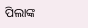ପିଲାଙ୍କ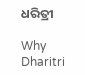ଧରିତ୍ରୀ

Why Dharitri